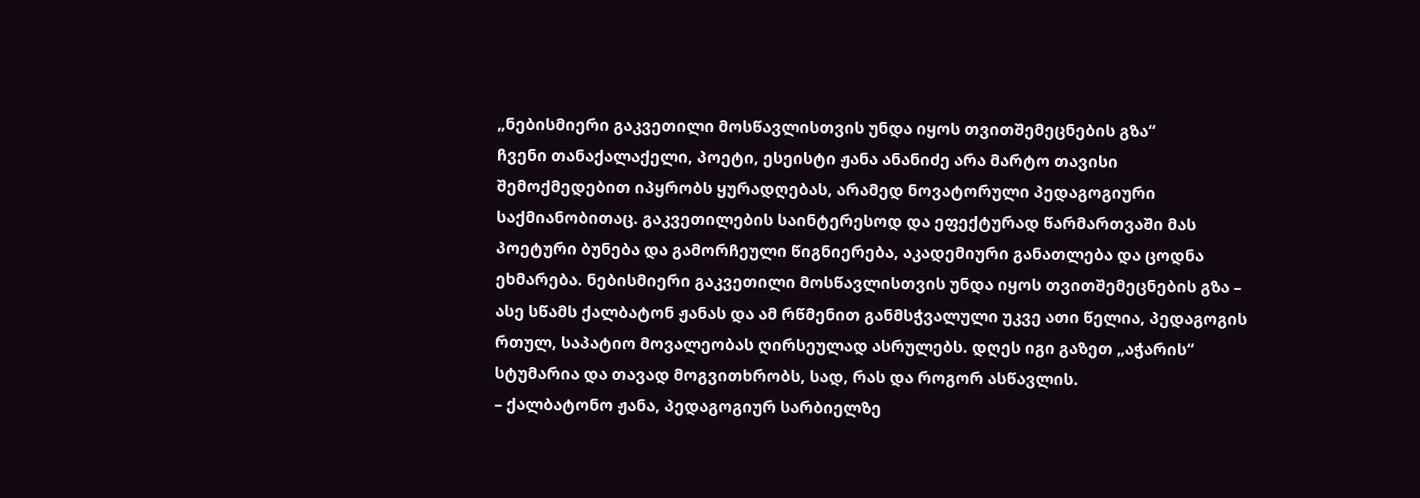„ნებისმიერი გაკვეთილი მოსწავლისთვის უნდა იყოს თვითშემეცნების გზა“
ჩვენი თანაქალაქელი, პოეტი, ესეისტი ჟანა ანანიძე არა მარტო თავისი შემოქმედებით იპყრობს ყურადღებას, არამედ ნოვატორული პედაგოგიური საქმიანობითაც. გაკვეთილების საინტერესოდ და ეფექტურად წარმართვაში მას პოეტური ბუნება და გამორჩეული წიგნიერება, აკადემიური განათლება და ცოდნა ეხმარება. ნებისმიერი გაკვეთილი მოსწავლისთვის უნდა იყოს თვითშემეცნების გზა – ასე სწამს ქალბატონ ჟანას და ამ რწმენით განმსჭვალული უკვე ათი წელია, პედაგოგის რთულ, საპატიო მოვალეობას ღირსეულად ასრულებს. დღეს იგი გაზეთ „აჭარის“ სტუმარია და თავად მოგვითხრობს, სად, რას და როგორ ასწავლის.
– ქალბატონო ჟანა, პედაგოგიურ სარბიელზე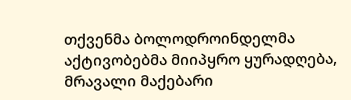თქვენმა ბოლოდროინდელმა აქტივობებმა მიიპყრო ყურადღება, მრავალი მაქებარი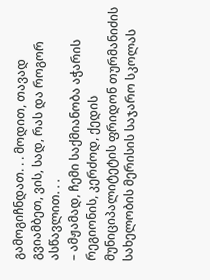გამოგიჩნდათ. . . მოდით, თავად გვიამბეთ, ვის, სად, რას და როგორ ასწავლით. . .
– ამჟამად, ჩემი საქმიანობა აჭარის რეგიონის, კერძოდ, ქედის მუნიციპალიტეტის ფრიდონ თურმანიძის სახელობის მერისის საჯარო სკოლას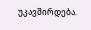უკავშირდება.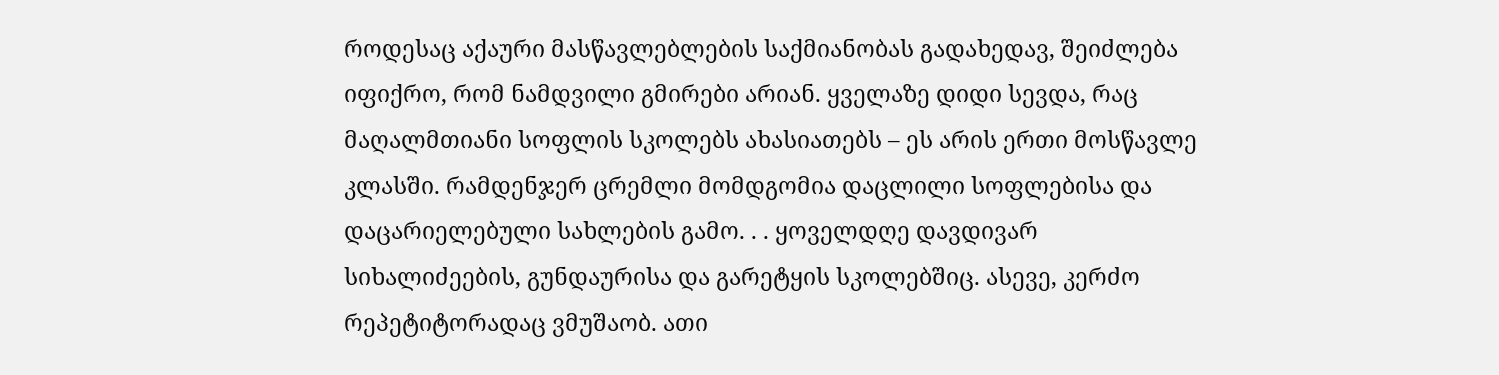როდესაც აქაური მასწავლებლების საქმიანობას გადახედავ, შეიძლება იფიქრო, რომ ნამდვილი გმირები არიან. ყველაზე დიდი სევდა, რაც მაღალმთიანი სოფლის სკოლებს ახასიათებს – ეს არის ერთი მოსწავლე კლასში. რამდენჯერ ცრემლი მომდგომია დაცლილი სოფლებისა და დაცარიელებული სახლების გამო. . . ყოველდღე დავდივარ სიხალიძეების, გუნდაურისა და გარეტყის სკოლებშიც. ასევე, კერძო რეპეტიტორადაც ვმუშაობ. ათი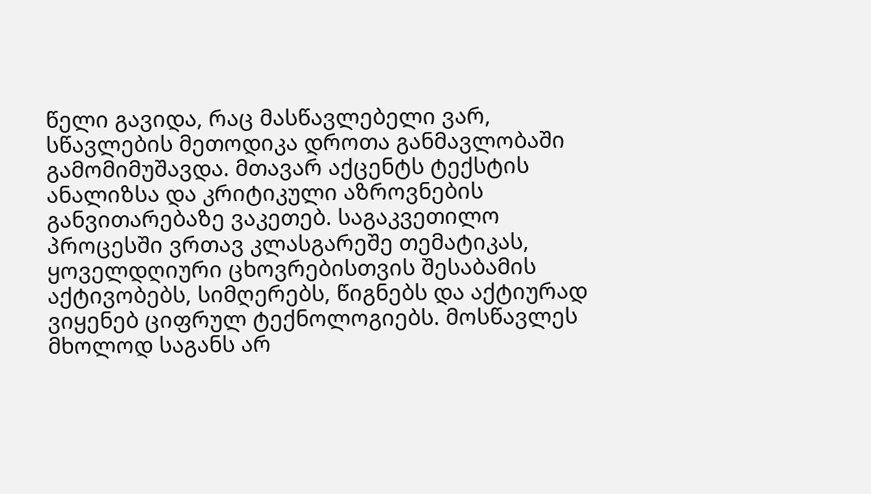წელი გავიდა, რაც მასწავლებელი ვარ, სწავლების მეთოდიკა დროთა განმავლობაში გამომიმუშავდა. მთავარ აქცენტს ტექსტის ანალიზსა და კრიტიკული აზროვნების განვითარებაზე ვაკეთებ. საგაკვეთილო პროცესში ვრთავ კლასგარეშე თემატიკას, ყოველდღიური ცხოვრებისთვის შესაბამის აქტივობებს, სიმღერებს, წიგნებს და აქტიურად ვიყენებ ციფრულ ტექნოლოგიებს. მოსწავლეს მხოლოდ საგანს არ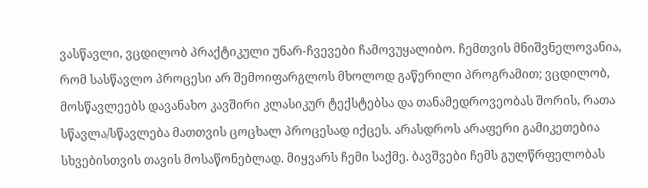ვასწავლი, ვცდილობ პრაქტიკული უნარ-ჩვევები ჩამოვუყალიბო. ჩემთვის მნიშვნელოვანია, რომ სასწავლო პროცესი არ შემოიფარგლოს მხოლოდ გაწერილი პროგრამით; ვცდილობ, მოსწავლეებს დავანახო კავშირი კლასიკურ ტექსტებსა და თანამედროვეობას შორის, რათა სწავლა/სწავლება მათთვის ცოცხალ პროცესად იქცეს. არასდროს არაფერი გამიკეთებია სხვებისთვის თავის მოსაწონებლად. მიყვარს ჩემი საქმე. ბავშვები ჩემს გულწრფელობას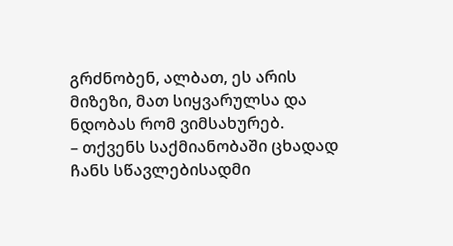გრძნობენ, ალბათ, ეს არის მიზეზი, მათ სიყვარულსა და ნდობას რომ ვიმსახურებ.
– თქვენს საქმიანობაში ცხადად ჩანს სწავლებისადმი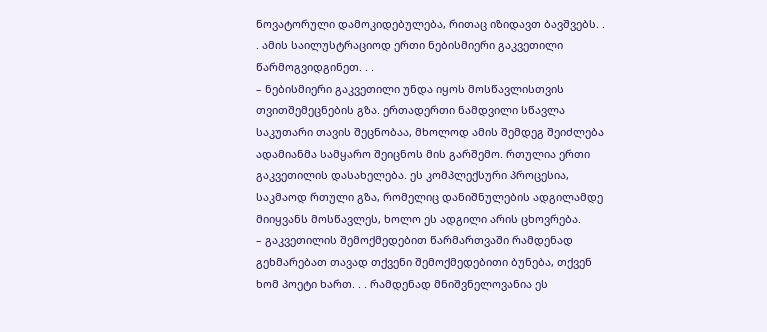ნოვატორული დამოკიდებულება, რითაც იზიდავთ ბავშვებს. . . ამის საილუსტრაციოდ ერთი ნებისმიერი გაკვეთილი წარმოგვიდგინეთ. . .
– ნებისმიერი გაკვეთილი უნდა იყოს მოსწავლისთვის თვითშემეცნების გზა. ერთადერთი ნამდვილი სწავლა საკუთარი თავის შეცნობაა, მხოლოდ ამის შემდეგ შეიძლება ადამიანმა სამყარო შეიცნოს მის გარშემო. რთულია ერთი გაკვეთილის დასახელება. ეს კომპლექსური პროცესია, საკმაოდ რთული გზა, რომელიც დანიშნულების ადგილამდე მიიყვანს მოსწავლეს, ხოლო ეს ადგილი არის ცხოვრება.
– გაკვეთილის შემოქმედებით წარმართვაში რამდენად გეხმარებათ თავად თქვენი შემოქმედებითი ბუნება, თქვენ ხომ პოეტი ხართ. . . რამდენად მნიშვნელოვანია ეს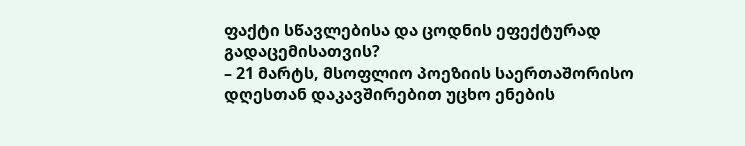ფაქტი სწავლებისა და ცოდნის ეფექტურად გადაცემისათვის?
– 21 მარტს, მსოფლიო პოეზიის საერთაშორისო დღესთან დაკავშირებით უცხო ენების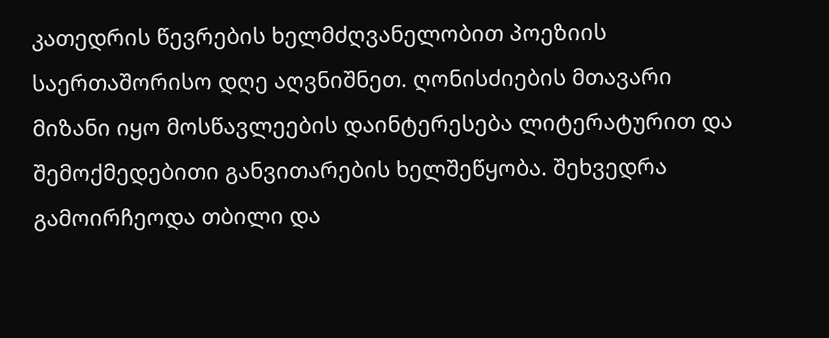კათედრის წევრების ხელმძღვანელობით პოეზიის საერთაშორისო დღე აღვნიშნეთ. ღონისძიების მთავარი მიზანი იყო მოსწავლეების დაინტერესება ლიტერატურით და შემოქმედებითი განვითარების ხელშეწყობა. შეხვედრა გამოირჩეოდა თბილი და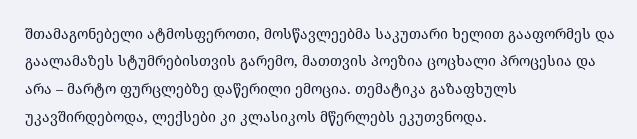შთამაგონებელი ატმოსფეროთი, მოსწავლეებმა საკუთარი ხელით გააფორმეს და გაალამაზეს სტუმრებისთვის გარემო, მათთვის პოეზია ცოცხალი პროცესია და არა – მარტო ფურცლებზე დაწერილი ემოცია. თემატიკა გაზაფხულს უკავშირდებოდა, ლექსები კი კლასიკოს მწერლებს ეკუთვნოდა.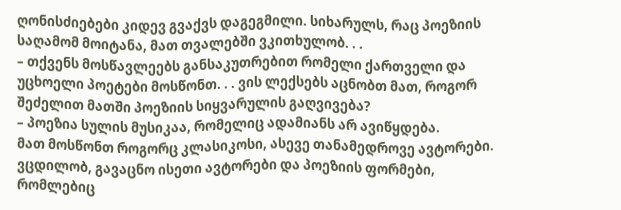ღონისძიებები კიდევ გვაქვს დაგეგმილი. სიხარულს, რაც პოეზიის საღამომ მოიტანა, მათ თვალებში ვკითხულობ. . .
– თქვენს მოსწავლეებს განსაკუთრებით რომელი ქართველი და უცხოელი პოეტები მოსწონთ. . . ვის ლექსებს აცნობთ მათ, როგორ შეძელით მათში პოეზიის სიყვარულის გაღვივება?
– პოეზია სულის მუსიკაა, რომელიც ადამიანს არ ავიწყდება.
მათ მოსწონთ როგორც კლასიკოსი, ასევე თანამედროვე ავტორები. ვცდილობ, გავაცნო ისეთი ავტორები და პოეზიის ფორმები, რომლებიც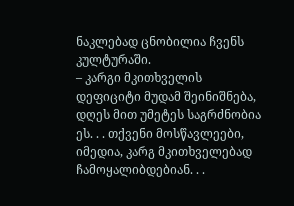ნაკლებად ცნობილია ჩვენს კულტურაში.
– კარგი მკითხველის დეფიციტი მუდამ შეინიშნება, დღეს მით უმეტეს საგრძნობია ეს. . . თქვენი მოსწავლეები, იმედია, კარგ მკითხველებად ჩამოყალიბდებიან. . .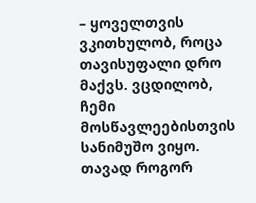– ყოველთვის ვკითხულობ, როცა თავისუფალი დრო მაქვს. ვცდილობ, ჩემი მოსწავლეებისთვის სანიმუშო ვიყო. თავად როგორ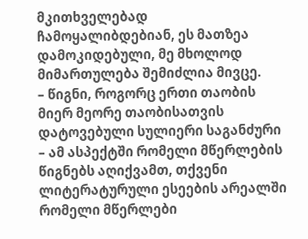მკითხველებად ჩამოყალიბდებიან, ეს მათზეა დამოკიდებული, მე მხოლოდ მიმართულება შემიძლია მივცე.
– წიგნი, როგორც ერთი თაობის მიერ მეორე თაობისათვის დატოვებული სულიერი საგანძური – ამ ასპექტში რომელი მწერლების წიგნებს აღიქვამთ, თქვენი ლიტერატურული ესეების არეალში რომელი მწერლები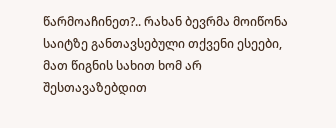წარმოაჩინეთ?.. რახან ბევრმა მოიწონა საიტზე განთავსებული თქვენი ესეები, მათ წიგნის სახით ხომ არ შესთავაზებდით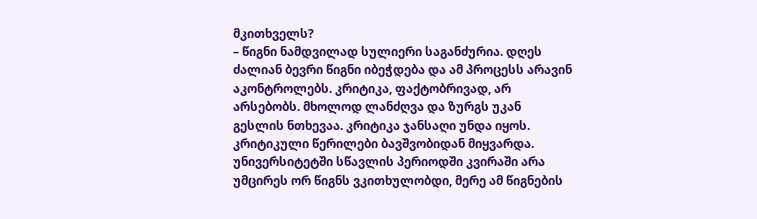მკითხველს?
– წიგნი ნამდვილად სულიერი საგანძურია. დღეს ძალიან ბევრი წიგნი იბეჭდება და ამ პროცესს არავინ აკონტროლებს. კრიტიკა, ფაქტობრივად, არ არსებობს. მხოლოდ ლანძღვა და ზურგს უკან გესლის ნთხევაა. კრიტიკა ჯანსაღი უნდა იყოს. კრიტიკული წერილები ბავშვობიდან მიყვარდა. უნივერსიტეტში სწავლის პერიოდში კვირაში არა უმცირეს ორ წიგნს ვკითხულობდი, მერე ამ წიგნების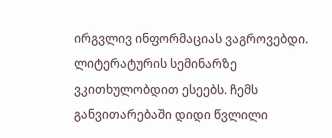ირგვლივ ინფორმაციას ვაგროვებდი. ლიტერატურის სემინარზე ვკითხულობდით ესეებს. ჩემს განვითარებაში დიდი წვლილი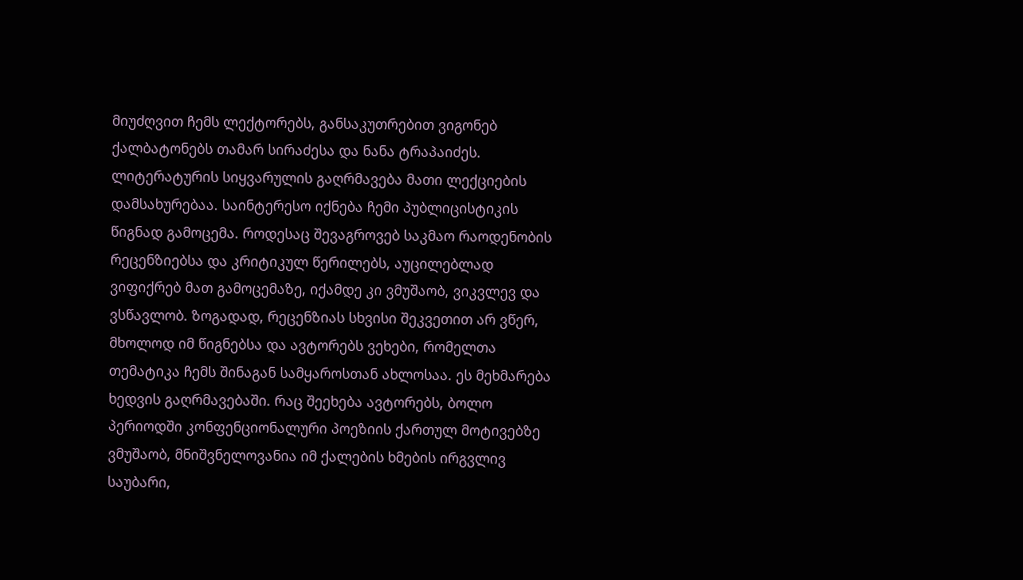მიუძღვით ჩემს ლექტორებს, განსაკუთრებით ვიგონებ ქალბატონებს თამარ სირაძესა და ნანა ტრაპაიძეს. ლიტერატურის სიყვარულის გაღრმავება მათი ლექციების დამსახურებაა. საინტერესო იქნება ჩემი პუბლიცისტიკის წიგნად გამოცემა. როდესაც შევაგროვებ საკმაო რაოდენობის რეცენზიებსა და კრიტიკულ წერილებს, აუცილებლად ვიფიქრებ მათ გამოცემაზე, იქამდე კი ვმუშაობ, ვიკვლევ და ვსწავლობ. ზოგადად, რეცენზიას სხვისი შეკვეთით არ ვწერ, მხოლოდ იმ წიგნებსა და ავტორებს ვეხები, რომელთა თემატიკა ჩემს შინაგან სამყაროსთან ახლოსაა. ეს მეხმარება ხედვის გაღრმავებაში. რაც შეეხება ავტორებს, ბოლო პერიოდში კონფენციონალური პოეზიის ქართულ მოტივებზე ვმუშაობ, მნიშვნელოვანია იმ ქალების ხმების ირგვლივ საუბარი,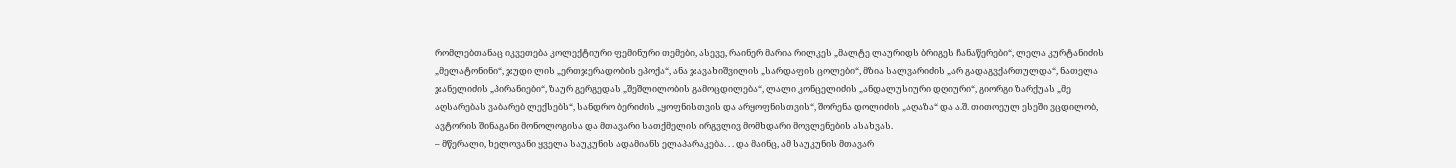რომლებთანაც იკვეთება კოლექტიური ფემინური თემები, ასევე, რაინერ მარია რილკეს „მალტე ლაურიდს ბრიგეს ჩანაწერები“, ლელა კურტანიძის „მელატონინი“, ჯუდი ლის „ერთჯერადობის ეპოქა“, ანა ჯავახიშვილის „სარდაფის ცოლები“, მზია სალვარიძის „არ გადაგვქართულდა“, ნათელა ჯანელიძის „პირანიები“, ზაურ გერგედას „შეშლილობის გამოცდილება“, ლალი კონცელიძის „ანდალუსიური დღიური“, გიორგი ზარქუას „მე აღსარებას ვაბარებ ლექსებს“, სანდრო ბერიძის „ყოფნისთვის და არყოფნისთვის“, შორენა დოლიძის „აღაზა“ და ა.შ. თითოეულ ესეში ვცდილობ, ავტორის შინაგანი მონოლოგისა და მთავარი სათქმელის ირგვლივ მომხდარი მოვლენების ასახვას.
– მწერალი, ხელოვანი ყველა საუკუნის ადამიანს ელაპარაკება. . . და მაინც, ამ საუკუნის მთავარ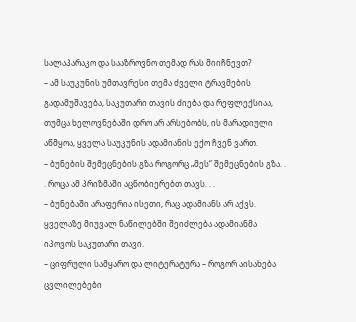სალაპარაკო და სააზროვნო თემად რას მიიჩნევთ?
– ამ საუკუნის უმთავრესი თემა ძველი ტრავმების გადამუშავება, საკუთარი თავის ძიება და რეფლექსიაა, თუმცა ხელოვნებაში დრო არ არსებობს, ის მარადიული აწმყოა, ყველა საუკუნის ადამიანის ექო ჩვენ ვართ.
– ბუნების შემეცნების გზა როგორც „მეს“ შემეცნების გზა. . . როცა ამ პრიზმაში აცნობიერებთ თავს. . .
– ბუნებაში არაფერია ისეთი, რაც ადამიანს არ აქვს. ყველაზე მიუვალ ნაწილებში შეიძლება ადამიანმა იპოვოს საკუთარი თავი.
– ციფრული სამყარო და ლიტერატურა – როგორ აისახება ცვლილებები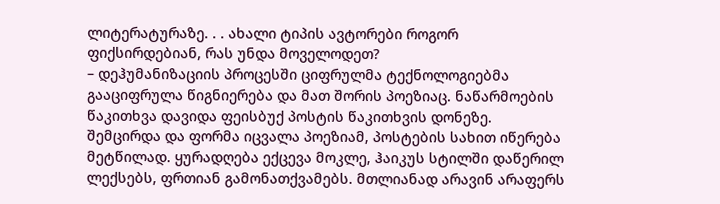ლიტერატურაზე. . . ახალი ტიპის ავტორები როგორ ფიქსირდებიან, რას უნდა მოველოდეთ?
– დეჰუმანიზაციის პროცესში ციფრულმა ტექნოლოგიებმა გააციფრულა წიგნიერება და მათ შორის პოეზიაც. ნაწარმოების წაკითხვა დავიდა ფეისბუქ პოსტის წაკითხვის დონეზე. შემცირდა და ფორმა იცვალა პოეზიამ, პოსტების სახით იწერება მეტწილად. ყურადღება ექცევა მოკლე, ჰაიკუს სტილში დაწერილ ლექსებს, ფრთიან გამონათქვამებს. მთლიანად არავინ არაფერს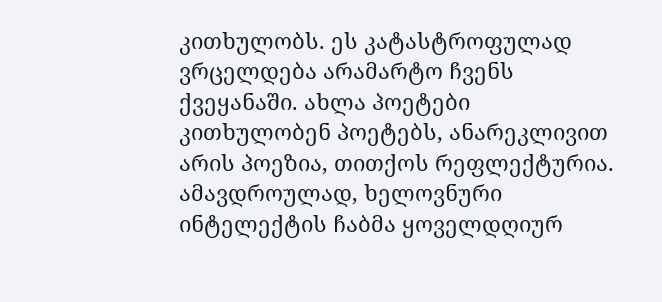კითხულობს. ეს კატასტროფულად ვრცელდება არამარტო ჩვენს ქვეყანაში. ახლა პოეტები კითხულობენ პოეტებს, ანარეკლივით არის პოეზია, თითქოს რეფლექტურია. ამავდროულად, ხელოვნური ინტელექტის ჩაბმა ყოველდღიურ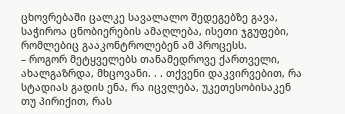ცხოვრებაში ცალკე სავალალო შედეგებზე გავა, საჭიროა ცნობიერების ამაღლება, ისეთი ჯგუფები, რომლებიც გააკონტროლებენ ამ პროცესს.
– როგორ მეტყველებს თანამედროვე ქართველი, ახალგაზრდა, მხცოვანი. . . თქვენი დაკვირვებით, რა სტადიას გადის ენა, რა იცვლება, უკეთესობისაკენ თუ პირიქით, რას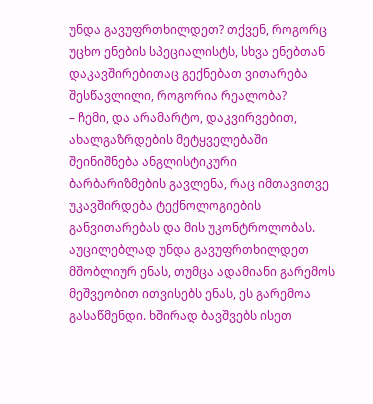უნდა გავუფრთხილდეთ? თქვენ, როგორც უცხო ენების სპეციალისტს, სხვა ენებთან დაკავშირებითაც გექნებათ ვითარება შესწავლილი, როგორია რეალობა?
– ჩემი, და არამარტო, დაკვირვებით, ახალგაზრდების მეტყველებაში შეინიშნება ანგლისტიკური ბარბარიზმების გავლენა, რაც იმთავითვე უკავშირდება ტექნოლოგიების განვითარებას და მის უკონტროლობას. აუცილებლად უნდა გავუფრთხილდეთ მშობლიურ ენას, თუმცა ადამიანი გარემოს მეშვეობით ითვისებს ენას, ეს გარემოა გასაწმენდი. ხშირად ბავშვებს ისეთ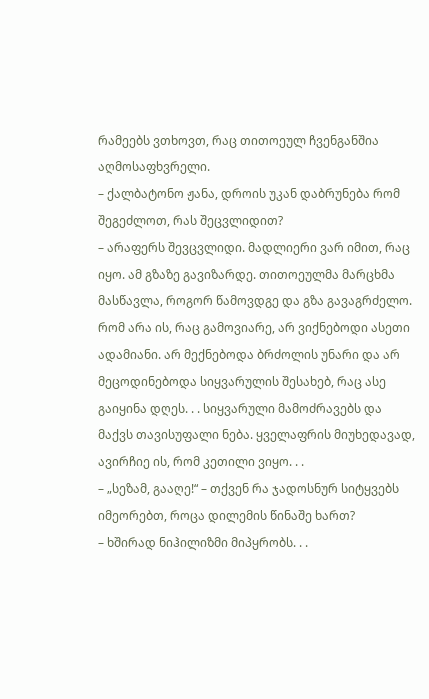რამეებს ვთხოვთ, რაც თითოეულ ჩვენგანშია აღმოსაფხვრელი.
– ქალბატონო ჟანა, დროის უკან დაბრუნება რომ შეგეძლოთ, რას შეცვლიდით?
– არაფერს შევცვლიდი. მადლიერი ვარ იმით, რაც იყო. ამ გზაზე გავიზარდე. თითოეულმა მარცხმა მასწავლა, როგორ წამოვდგე და გზა გავაგრძელო. რომ არა ის, რაც გამოვიარე, არ ვიქნებოდი ასეთი ადამიანი. არ მექნებოდა ბრძოლის უნარი და არ მეცოდინებოდა სიყვარულის შესახებ, რაც ასე გაიყინა დღეს. . . სიყვარული მამოძრავებს და მაქვს თავისუფალი ნება. ყველაფრის მიუხედავად, ავირჩიე ის, რომ კეთილი ვიყო. . .
– „სეზამ, გააღე!“ – თქვენ რა ჯადოსნურ სიტყვებს იმეორებთ, როცა დილემის წინაშე ხართ?
– ხშირად ნიჰილიზმი მიპყრობს. . .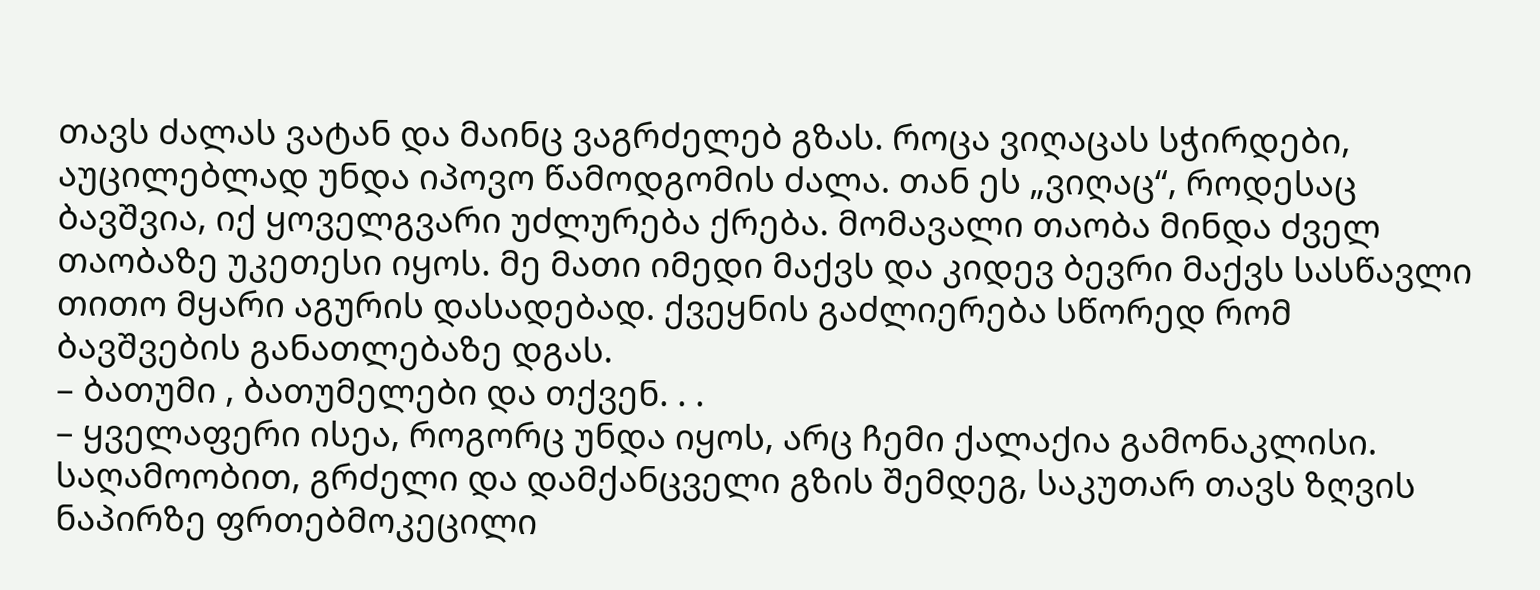თავს ძალას ვატან და მაინც ვაგრძელებ გზას. როცა ვიღაცას სჭირდები, აუცილებლად უნდა იპოვო წამოდგომის ძალა. თან ეს „ვიღაც“, როდესაც ბავშვია, იქ ყოველგვარი უძლურება ქრება. მომავალი თაობა მინდა ძველ თაობაზე უკეთესი იყოს. მე მათი იმედი მაქვს და კიდევ ბევრი მაქვს სასწავლი თითო მყარი აგურის დასადებად. ქვეყნის გაძლიერება სწორედ რომ ბავშვების განათლებაზე დგას.
– ბათუმი , ბათუმელები და თქვენ. . .
– ყველაფერი ისეა, როგორც უნდა იყოს, არც ჩემი ქალაქია გამონაკლისი. საღამოობით, გრძელი და დამქანცველი გზის შემდეგ, საკუთარ თავს ზღვის ნაპირზე ფრთებმოკეცილი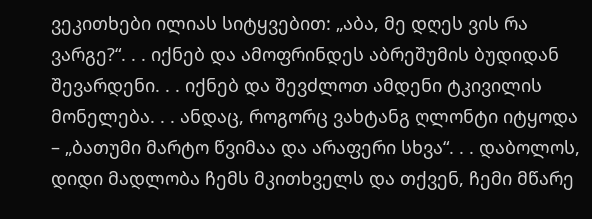ვეკითხები ილიას სიტყვებით: „აბა, მე დღეს ვის რა ვარგე?“. . . იქნებ და ამოფრინდეს აბრეშუმის ბუდიდან შევარდენი. . . იქნებ და შევძლოთ ამდენი ტკივილის მონელება. . . ანდაც, როგორც ვახტანგ ღლონტი იტყოდა – „ბათუმი მარტო წვიმაა და არაფერი სხვა“. . . დაბოლოს, დიდი მადლობა ჩემს მკითხველს და თქვენ, ჩემი მწარე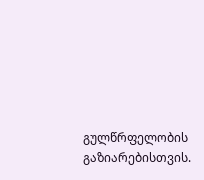გულწრფელობის გაზიარებისთვის.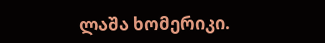ლაშა ხომერიკი.